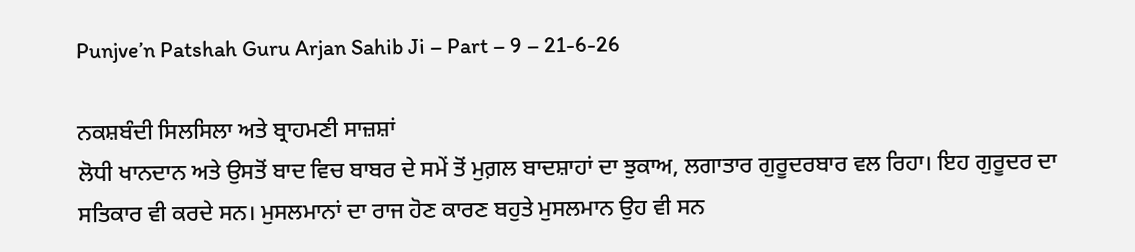Punjve’n Patshah Guru Arjan Sahib Ji – Part – 9 – 21-6-26

ਨਕਸ਼ਬੰਦੀ ਸਿਲਸਿਲਾ ਅਤੇ ਬ੍ਰਾਹਮਣੀ ਸਾਜ਼ਸ਼ਾਂ
ਲੋਧੀ ਖਾਨਦਾਨ ਅਤੇ ਉਸਤੋਂ ਬਾਦ ਵਿਚ ਬਾਬਰ ਦੇ ਸਮੇਂ ਤੋਂ ਮੁਗ਼ਲ ਬਾਦਸ਼ਾਹਾਂ ਦਾ ਝੁਕਾਅ, ਲਗਾਤਾਰ ਗੁਰੂਦਰਬਾਰ ਵਲ ਰਿਹਾ। ਇਹ ਗੁਰੂਦਰ ਦਾ ਸਤਿਕਾਰ ਵੀ ਕਰਦੇ ਸਨ। ਮੁਸਲਮਾਨਾਂ ਦਾ ਰਾਜ ਹੋਣ ਕਾਰਣ ਬਹੁਤੇ ਮੁਸਲਮਾਨ ਉਹ ਵੀ ਸਨ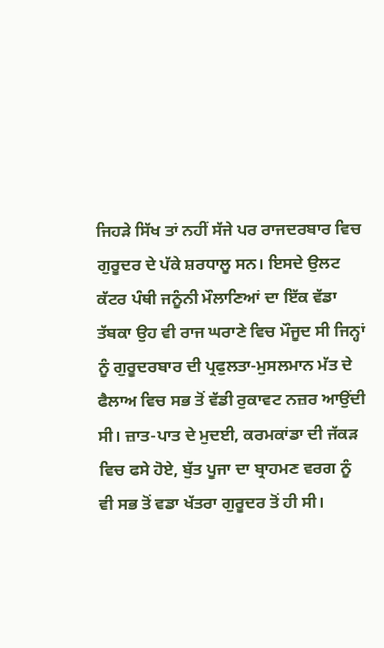ਜਿਹੜੇ ਸਿੱਖ ਤਾਂ ਨਹੀਂ ਸੱਜੇ ਪਰ ਰਾਜਦਰਬਾਰ ਵਿਚ ਗੁਰੂਦਰ ਦੇ ਪੱਕੇ ਸ਼ਰਧਾਲੂ ਸਨ। ਇਸਦੇ ਉਲਟ ਕੱਟਰ ਪੰਥੀ ਜਨੂੰਨੀ ਮੌਲਾਣਿਆਂ ਦਾ ਇੱਕ ਵੱਡਾ ਤੱਬਕਾ ਉਹ ਵੀ ਰਾਜ ਘਰਾਣੇ ਵਿਚ ਮੌਜੂਦ ਸੀ ਜਿਨ੍ਹਾਂ ਨੂੰ ਗੁਰੂਦਰਬਾਰ ਦੀ ਪ੍ਰਫੁਲਤਾ-ਮੁਸਲਮਾਨ ਮੱਤ ਦੇ ਫੈਲਾਅ ਵਿਚ ਸਭ ਤੋਂ ਵੱਡੀ ਰੁਕਾਵਟ ਨਜ਼ਰ ਆਉਂਦੀ ਸੀ। ਜ਼ਾਤ-ਪਾਤ ਦੇ ਮੁਦਈ, ਕਰਮਕਾਂਡਾ ਦੀ ਜੱਕੜ ਵਿਚ ਫਸੇ ਹੋਏ, ਬੁੱਤ ਪੂਜਾ ਦਾ ਬ੍ਰਾਹਮਣ ਵਰਗ ਨੂੰ ਵੀ ਸਭ ਤੋਂ ਵਡਾ ਖੱਤਰਾ ਗੁਰੂਦਰ ਤੋਂ ਹੀ ਸੀ।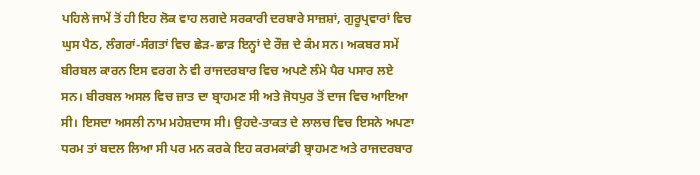ਪਹਿਲੇ ਜਾਮੇਂ ਤੋਂ ਹੀ ਇਹ ਲੋਕ ਵਾਹ ਲਗਦੇ ਸਰਕਾਰੀ ਦਰਬਾਰੇ ਸਾਜ਼ਸ਼ਾਂ, ਗੁਰੂਪ੍ਰਵਾਰਾਂ ਵਿਚ ਘੁਸ ਪੈਠ, ਲੰਗਰਾਂ-ਸੰਗਤਾਂ ਵਿਚ ਛੇੜ-ਛਾੜ ਇਨ੍ਹਾਂ ਦੇ ਰੌਜ਼ ਦੇ ਕੰਮ ਸਨ। ਅਕਬਰ ਸਮੇਂ ਬੀਰਬਲ ਕਾਰਨ ਇਸ ਵਰਗ ਨੇ ਵੀ ਰਾਜਦਰਬਾਰ ਵਿਚ ਅਪਣੇ ਲੰਮੇ ਪੈਰ ਪਸਾਰ ਲਏ ਸਨ। ਬੀਰਬਲ ਅਸਲ ਵਿਚ ਜ਼ਾਤ ਦਾ ਬ੍ਰਾਹਮਣ ਸੀ ਅਤੇ ਜੋਧਪੁਰ ਤੋਂ ਦਾਜ ਵਿਚ ਆਇਆ ਸੀ। ਇਸਦਾ ਅਸਲੀ ਨਾਮ ਮਹੇਸ਼ਦਾਸ ਸੀ। ਉਹਦੇ-ਤਾਕਤ ਦੇ ਲਾਲਚ ਵਿਚ ਇਸਨੇ ਅਪਣਾ ਧਰਮ ਤਾਂ ਬਦਲ ਲਿਆ ਸੀ ਪਰ ਮਨ ਕਰਕੇ ਇਹ ਕਰਮਕਾਂਡੀ ਬ੍ਰਾਹਮਣ ਅਤੇ ਰਾਜਦਰਬਾਰ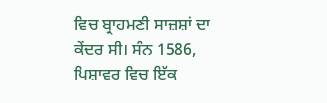ਵਿਚ ਬ੍ਰਾਹਮਣੀ ਸਾਜ਼ਸ਼ਾਂ ਦਾ ਕੇਂਦਰ ਸੀ। ਸੰਨ 1586, ਪਿਸ਼ਾਵਰ ਵਿਚ ਇੱਕ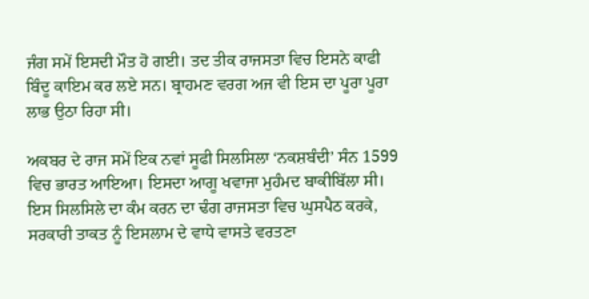ਜੰਗ ਸਮੇਂ ਇਸਦੀ ਮੌਤ ਹੋ ਗਈ। ਤਦ ਤੀਕ ਰਾਜਸਤਾ ਵਿਚ ਇਸਨੇ ਕਾਫੀ ਬਿੰਦੂ ਕਾਇਮ ਕਰ ਲਏ ਸਨ। ਬ੍ਰਾਹਮਣ ਵਰਗ ਅਜ ਵੀ ਇਸ ਦਾ ਪੂਰਾ ਪੂਰਾ ਲਾਭ ਉਠਾ ਰਿਹਾ ਸੀ।

ਅਕਬਰ ਦੇ ਰਾਜ ਸਮੇਂ ਇਕ ਨਵਾਂ ਸੂਫੀ ਸਿਲਸਿਲਾ ‘ਨਕਸ਼ਬੰਦੀ’ ਸੰਨ 1599 ਵਿਚ ਭਾਰਤ ਆਇਆ। ਇਸਦਾ ਆਗੂ ਖਵਾਜਾ ਮੁਹੰਮਦ ਬਾਕੀਬਿੱਲਾ ਸੀ। ਇਸ ਸਿਲਸਿਲੇ ਦਾ ਕੰਮ ਕਰਨ ਦਾ ਢੰਗ ਰਾਜਸਤਾ ਵਿਚ ਘੁਸਪੈਠ ਕਰਕੇ, ਸਰਕਾਰੀ ਤਾਕਤ ਨੂੰ ਇਸਲਾਮ ਦੇ ਵਾਧੇ ਵਾਸਤੇ ਵਰਤਣਾ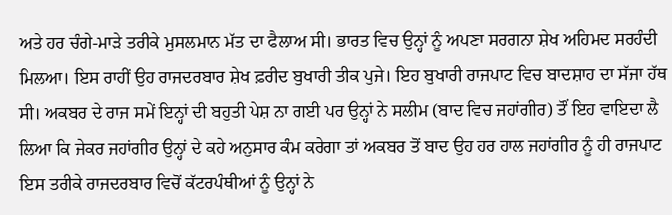ਅਤੇ ਹਰ ਚੰਗੇ-ਮਾੜੇ ਤਰੀਕੇ ਮੁਸਲਮਾਨ ਮੱਤ ਦਾ ਫੈਲਾਅ ਸੀ। ਭਾਰਤ ਵਿਚ ਉਨ੍ਹਾਂ ਨੂੰ ਅਪਣਾ ਸਰਗਨਾ ਸ਼ੇਖ ਅਹਿਮਦ ਸਰਹੰਦੀ ਮਿਲਆ। ਇਸ ਰਾਹੀਂ ਉਹ ਰਾਜਦਰਬਾਰ ਸ਼ੇਖ ਫ਼ਰੀਦ ਬੁਖਾਰੀ ਤੀਕ ਪੁਜੇ। ਇਹ ਬੁਖਾਰੀ ਰਾਜਪਾਟ ਵਿਚ ਬਾਦਸ਼ਾਹ ਦਾ ਸੱਜਾ ਹੱਥ ਸੀ। ਅਕਬਰ ਦੇ ਰਾਜ ਸਮੇਂ ਇਨ੍ਹਾਂ ਦੀ ਬਹੁਤੀ ਪੇਸ਼ ਨਾ ਗਈ ਪਰ ਉਨ੍ਹਾਂ ਨੇ ਸਲੀਮ (ਬਾਦ ਵਿਚ ਜਹਾਂਗੀਰ) ਤੌਂ ਇਹ ਵਾਇਦਾ ਲੈ ਲਿਆ ਕਿ ਜੇਕਰ ਜਹਾਂਗੀਰ ਉਨ੍ਹਾਂ ਦੇ ਕਹੇ ਅਨੁਸਾਰ ਕੰਮ ਕਰੇਗਾ ਤਾਂ ਅਕਬਰ ਤੋਂ ਬਾਦ ਉਹ ਹਰ ਹਾਲ ਜਹਾਂਗੀਰ ਨੂੰ ਹੀ ਰਾਜਪਾਟ ਇਸ ਤਰੀਕੇ ਰਾਜਦਰਬਾਰ ਵਿਚੋਂ ਕੱਟਰਪੰਥੀਆਂ ਨੂੰ ਉਨ੍ਹਾਂ ਨੇ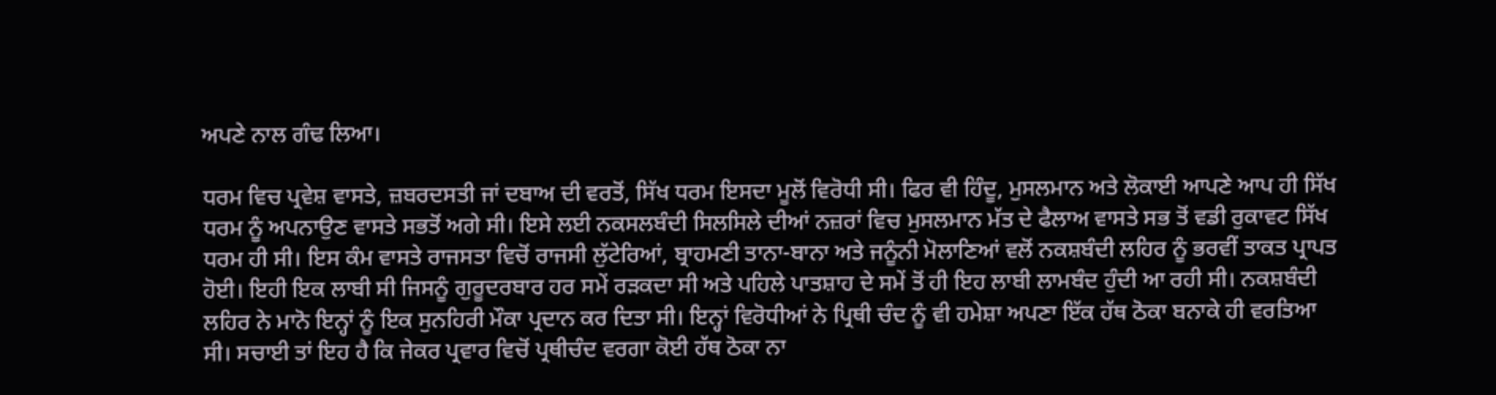ਅਪਣੇ ਨਾਲ ਗੰਢ ਲਿਆ।

ਧਰਮ ਵਿਚ ਪ੍ਰਵੇਸ਼ ਵਾਸਤੇ, ਜ਼ਬਰਦਸਤੀ ਜਾਂ ਦਬਾਅ ਦੀ ਵਰਤੋਂ, ਸਿੱਖ ਧਰਮ ਇਸਦਾ ਮੂਲੋਂ ਵਿਰੋਧੀ ਸੀ। ਫਿਰ ਵੀ ਹਿੰਦੂ, ਮੁਸਲਮਾਨ ਅਤੇ ਲੋਕਾਈ ਆਪਣੇ ਆਪ ਹੀ ਸਿੱਖ ਧਰਮ ਨੂੰ ਅਪਨਾਉਣ ਵਾਸਤੇ ਸਭਤੋਂ ਅਗੇ ਸੀ। ਇਸੇ ਲਈ ਨਕਸਲਬੰਦੀ ਸਿਲਸਿਲੇ ਦੀਆਂ ਨਜ਼ਰਾਂ ਵਿਚ ਮੁਸਲਮਾਨ ਮੱਤ ਦੇ ਫੈਲਾਅ ਵਾਸਤੇ ਸਭ ਤੋਂ ਵਡੀ ਰੁਕਾਵਟ ਸਿੱਖ ਧਰਮ ਹੀ ਸੀ। ਇਸ ਕੰਮ ਵਾਸਤੇ ਰਾਜਸਤਾ ਵਿਚੋਂ ਰਾਜਸੀ ਲੁੱਟੇਰਿਆਂ, ਬ੍ਰਾਹਮਣੀ ਤਾਨਾ-ਬਾਨਾ ਅਤੇ ਜਨੂੰਨੀ ਮੋਲਾਣਿਆਂ ਵਲੋਂ ਨਕਸ਼ਬੰਦੀ ਲਹਿਰ ਨੂੰ ਭਰਵੀਂ ਤਾਕਤ ਪ੍ਰਾਪਤ ਹੋਈ। ਇਹੀ ਇਕ ਲਾਬੀ ਸੀ ਜਿਸਨੂੰ ਗੁਰੂਦਰਬਾਰ ਹਰ ਸਮੇਂ ਰੜਕਦਾ ਸੀ ਅਤੇ ਪਹਿਲੇ ਪਾਤਸ਼ਾਹ ਦੇ ਸਮੇਂ ਤੋਂ ਹੀ ਇਹ ਲਾਬੀ ਲਾਮਬੰਦ ਹੁੰਦੀ ਆ ਰਹੀ ਸੀ। ਨਕਸ਼ਬੰਦੀ ਲਹਿਰ ਨੇ ਮਾਨੋ ਇਨ੍ਹਾਂ ਨੂੰ ਇਕ ਸੁਨਹਿਰੀ ਮੌਕਾ ਪ੍ਰਦਾਨ ਕਰ ਦਿਤਾ ਸੀ। ਇਨ੍ਹਾਂ ਵਿਰੋਧੀਆਂ ਨੇ ਪ੍ਰਿਥੀ ਚੰਦ ਨੂੰ ਵੀ ਹਮੇਸ਼ਾ ਅਪਣਾ ਇੱਕ ਹੱਥ ਠੋਕਾ ਬਨਾਕੇ ਹੀ ਵਰਤਿਆ ਸੀ। ਸਚਾਈ ਤਾਂ ਇਹ ਹੈ ਕਿ ਜੇਕਰ ਪ੍ਰਵਾਰ ਵਿਚੋਂ ਪ੍ਰਥੀਚੰਦ ਵਰਗਾ ਕੋਈ ਹੱਥ ਠੋਕਾ ਨਾ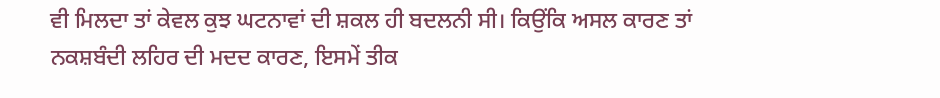ਵੀ ਮਿਲਦਾ ਤਾਂ ਕੇਵਲ ਕੁਝ ਘਟਨਾਵਾਂ ਦੀ ਸ਼ਕਲ ਹੀ ਬਦਲਨੀ ਸੀ। ਕਿਉਂਕਿ ਅਸਲ ਕਾਰਣ ਤਾਂ ਨਕਸ਼ਬੰਦੀ ਲਹਿਰ ਦੀ ਮਦਦ ਕਾਰਣ, ਇਸਮੇਂ ਤੀਕ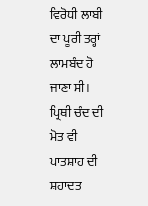ਵਿਰੋਧੀ ਲਾਬੀ ਦਾ ਪੂਰੀ ਤਰ੍ਹਾਂ ਲਾਮਬੰਦ ਹੋ ਜਾਣਾ ਸੀ। ਪ੍ਰਿਥੀ ਚੰਦ ਦੀ ਮੋਤ ਵੀ ਪਾਤਸ਼ਾਹ ਦੀ ਸ਼ਹਾਦਤ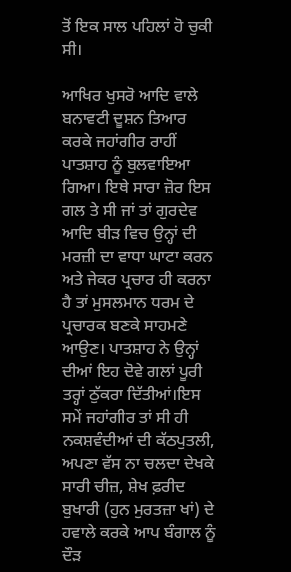ਤੋਂ ਇਕ ਸਾਲ ਪਹਿਲਾਂ ਹੋ ਚੁਕੀ ਸੀ।

ਆਖਿਰ ਖੁਸਰੋ ਆਦਿ ਵਾਲੇ ਬਨਾਵਟੀ ਦੂਸ਼ਨ ਤਿਆਰ ਕਰਕੇ ਜਹਾਂਗੀਰ ਰਾਹੀਂ ਪਾਤਸ਼ਾਹ ਨੂੰ ਬੁਲਵਾਇਆ ਗਿਆ। ਇਥੇ ਸਾਰਾ ਜ਼ੋਰ ਇਸ ਗਲ ਤੇ ਸੀ ਜਾਂ ਤਾਂ ਗੁਰਦੇਵ ਆਦਿ ਬੀੜ ਵਿਚ ਉਨ੍ਹਾਂ ਦੀ ਮਰਜ਼ੀ ਦਾ ਵਾਧਾ ਘਾਟਾ ਕਰਨ ਅਤੇ ਜੇਕਰ ਪ੍ਰਚਾਰ ਹੀ ਕਰਨਾ ਹੈ ਤਾਂ ਮੁਸਲਮਾਨ ਧਰਮ ਦੇ ਪ੍ਰਚਾਰਕ ਬਣਕੇ ਸਾਹਮਣੇ ਆਉਣ। ਪਾਤਸ਼ਾਹ ਨੇ ਉਨ੍ਹਾਂ ਦੀਆਂ ਇਹ ਦੋਵੇ ਗਲਾਂ ਪੂਰੀ ਤਰ੍ਹਾਂ ਠੁੱਕਰਾ ਦਿੱਤੀਆਂ।ਇਸ ਸਮੇਂ ਜਹਾਂਗੀਰ ਤਾਂ ਸੀ ਹੀ ਨਕਸ਼ਵੰਦੀਆਂ ਦੀ ਕੱਠਪੁਤਲੀ, ਅਪਣਾ ਵੱਸ ਨਾ ਚਲਦਾ ਦੇਖਕੇ ਸਾਰੀ ਚੀਜ਼, ਸ਼ੇਖ ਫ਼ਰੀਦ ਬੁਖਾਰੀ (ਹੁਨ ਮੁਰਤਜ਼ਾ ਖਾਂ) ਦੇ ਹਵਾਲੇ ਕਰਕੇ ਆਪ ਬੰਗਾਲ ਨੂੰ ਦੌੜ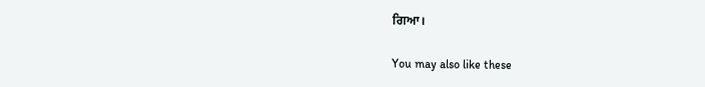ਗਿਆ।

You may also like these